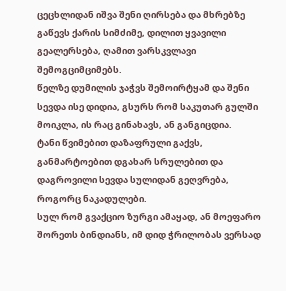ცეცხლიდან იშვა შენი ღირსება და მხრებზე გაწევს ქარის სიმძიმე, დილით ყვავილი გეალერსება, ღამით ვარსკვლავი შემოგციმციმებს.
წელზე დუმილის ჯაჭვს შემოირტყამ და შენი სევდა ისე დიდია, გსურს რომ საკუთარ გულში მოიკლა, ის რაც გინახავს, ან განგიცდია.
ტანი წვიმებით დაზაფრული გაქვს, განმარტოებით დგახარ სრულებით და დაგროვილი სევდა სულიდან გეღვრება, როგორც ნაკადულები.
სულ რომ გვაქციო ზურგი ამაყად, ან მოეფარო შორეთს ბინდიანს, იმ დიდ ჭრილობას ვერსად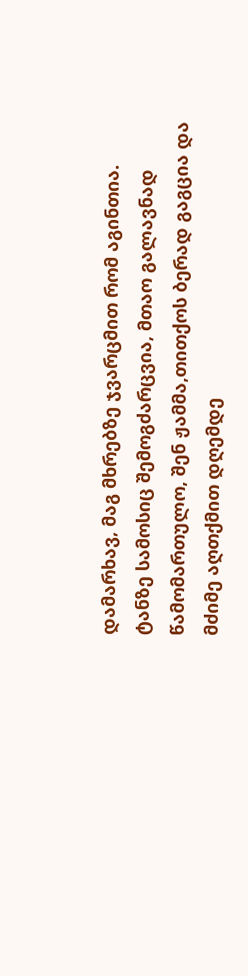დამარხავ, მაგ მხრებზე ჯვარცმით რომ აგინთია.
ტანზე სამოსიც შემოგძარცვია, მთაო გალავნად წამომართულო, შენ ჟამმა,თითქოს ბერად გაგცია და მძიმე აღთქმით დღემდე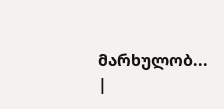მარხულობ...
|